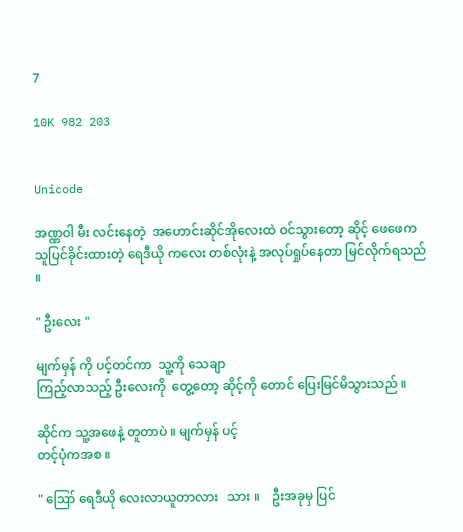7

10K 982 203


Unicode

အဏ္ဏဝါ မီး လင်းနေတဲ့  အဟောင်းဆိုင်အိုလေးထဲ ဝင်သွားတော့ ဆိုင့် ဖေဖေက သူပြင်ခိုင်းထားတဲ့ ရေဒီယို ကလေး တစ်လုံးနဲ့ အလုပ်ရှုပ်နေတာ မြင်လိုက်ရသည် ။

" ဦးလေး "

မျက်မှန် ကို ပင့်တင်ကာ  သူ့ကို သေချာ
ကြည့်လာသည့် ဦးလေးကို  တွေ့တော့ ဆိုင့်ကို တောင် ပြေးမြင်မိသွားသည် ။

ဆိုင်က သူ့အဖေနဲ့ တူတာပဲ ။ မျက်မှန် ပင့်
တင့်ပုံကအစ ။

" ဪ ရေဒီယို လေးလာယူတာလား   သား ။    ဦးအခုမှ ပြင်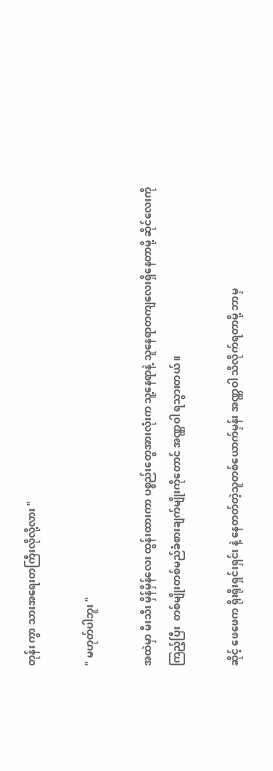တုန်း ကွာ သားအရေးတကြီးလိုလို့လား "

" မဟုတ်ပါဘူး "

အထဲမှာ မီးသီး မှိန်မှိန်လေး ထွန်းထားကာ ပစ္စည်းတွေအားလုံးက သူ့နေရာနဲ့ သူနေရာတကျလေးရှိနေတာမို့ ဆိုင်လေးကို
ကြည့်ပြီး  တစ်မျိုးတစ်မည်ခံစားချက်မျိုးကိုတောင် အဏ္ဏဝါ ရသွားတယ် ။

ဆိုင့် ဖေဖေက ရိုးရိုးရှင်းရှင်း နဲ့ နေတတ်တဲ့သူတစ်ယောက်မှန်း အဏ္ဏဝါ သိလိုက်ရတာမို့ ဘာမှ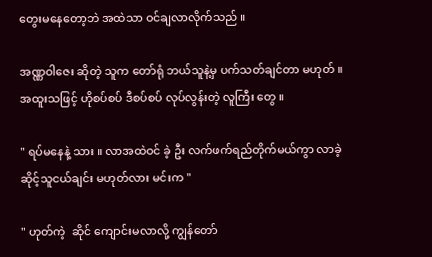တွေးမနေတော့ဘဲ အထဲသာ ဝင်ချလာလိုက်သည် ။

အဏ္ဏဝါဇေး ဆိုတဲ့ သူက တော်ရုံ ဘယ်သူနဲ့မှ ပက်သတ်ချင်တာ မဟုတ် ။ အထူးသဖြင့် ဟိုစပ်စပ် ဒီစပ်စပ် လုပ်လွန်းတဲ့ လူကြီး တွေ ။

" ရပ်မနေနဲ့ သား ။ လာအထဲဝင် ခဲ့ ဦး လက်ဖက်ရည်တိုက်မယ်ကွာ လာခဲ့ ဆိုင့်သူငယ်ချင်း မဟုတ်လား မင်းက "

" ဟုတ်ကဲ့  ဆိုင် ကျောင်းမလာလို့ ကျွန်တော်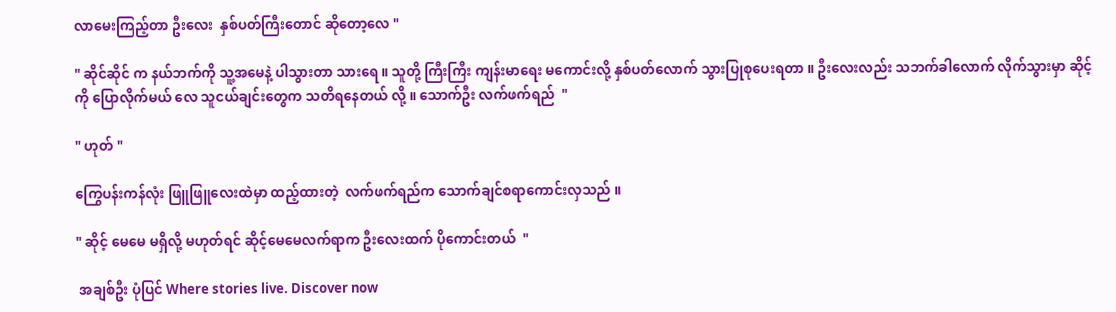လာမေးကြည့်တာ ဦးလေး  နှစ်ပတ်ကြီးတောင် ဆိုတော့လေ "

" ဆိုင်ဆိုင် က နယ်ဘက်ကို သူ့အမေနဲ့ ပါသွားတာ သားရေ ။ သူတို့ ကြီးကြီး ကျန်းမာရေး မကောင်းလို့ နှစ်ပတ်လောက် သွားပြုစုပေးရတာ ။ ဦးလေးလည်း သဘက်ခါလောက် လိုက်သွားမှာ ဆိုင့်ကို ပြောလိုက်မယ် လေ သူငယ်ချင်းတွေက သတိရနေတယ် လို့ ။ သောက်ဦး လက်ဖက်ရည်  "

" ဟုတ် "

ကြွေပန်းကန်လုံး ဖြူဖြူလေးထဲမှာ ထည့်ထားတဲ့  လက်ဖက်ရည်က သောက်ချင်စရာကောင်းလှသည် ။

" ဆိုင့် မေမေ မရှိလို့ မဟုတ်ရင် ဆိုင့်မေမေလက်ရာက ဦးလေးထက် ပိုကောင်းတယ်  "

 အချစ်ဦး ပုံပြင် Where stories live. Discover now